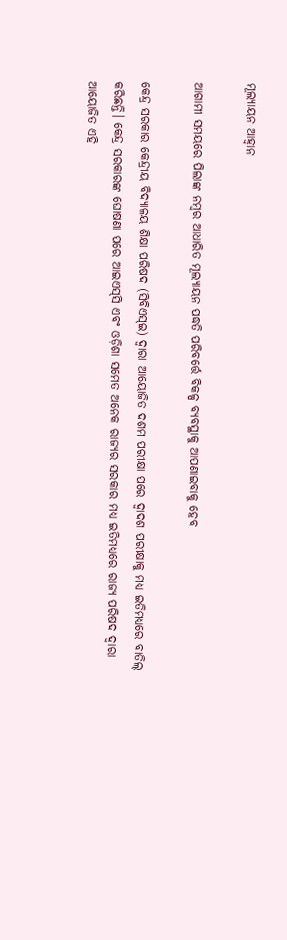ମୂଲ୍ୟାୟନ ଆହ୍ବାନ

ଆଗାମୀ ସମୟରେ ପିଲାଙ୍କ ନମ୍ବର ଆଧାରିତ ମୂଲ୍ୟାୟନ ପଦ୍ଧତି ପରିବର୍ତ୍ତେ ବିକଳ୍ପ ବ୍ୟବସ୍ଥାକୁ ଆପଣାଇବାକୁ ହେବ

କେନ୍ଦ୍ର ସରକାର କେନ୍ଦ୍ରୀୟ ବିଦ୍ୟାଳୟ ଶିକ୍ଷା ପରିଷଦ (ସିବିଏସ୍‌ଇ) ଦ୍ବାରା ଆୟୋଜିତ ଦଶମ ପରୀକ୍ଷା ପରେ ଦ୍ବାଦଶ ପରୀକ୍ଷାକୁ ମଧ୍ୟ ଇତିମଧ୍ୟରେ ବାତିଲ୍‌ କରିଛନ୍ତି। କେନ୍ଦ୍ର ସରକାରଙ୍କ ଘୋଷଣା ପରେ ଆଇଏସ୍‌ସି ଏବଂ ଓଡ଼ିଶା ସମେତ ଅନେକ ରାଜ୍ୟର ସରକାର ମଧ୍ୟ ଇତିମଧ୍ୟରେ ରାଜ୍ୟ ପରିଷଦ ଦ୍ବାରା ଆୟୋଜିତ ଏହି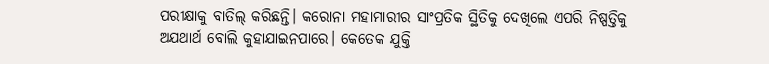ପରୀକ୍ଷାକୁ ବାତିଲ୍‌ କରିଛନ୍ତି। କରୋନା ମହାମାରୀର ସାଂପ୍ରତିକ ସ୍ଥିତିକୁ ଦେଖିଲେ ଏପରି ନିଷ୍ପତ୍ତିକୁ ଅଯଥାର୍ଥ ବୋଲି କୁହାଯାଇନପାରେ।‌ କେତେକ ଯୁକ୍ତି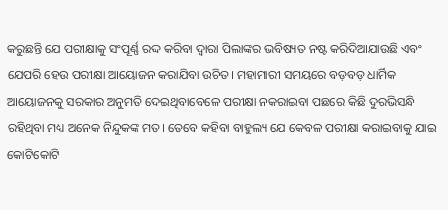କରୁଛନ୍ତି ଯେ ପରୀକ୍ଷାକୁ ସଂପୂର୍ଣ୍ଣ ରଦ୍ଦ କରିବା ଦ୍ବାରା ପିଲାଙ୍କର ଭବିଷ୍ୟତ ନଷ୍ଟ କରିଦିଆଯାଉଛି ଏବଂ ଯେପରି ହେଉ ପରୀକ୍ଷା ଆୟୋଜନ କରାଯିବା ଉଚିତ। ମହାମାରୀ ସମୟରେ ବଡ଼ବଡ଼ ଧାର୍ମିକ ଆୟୋଜନକୁ ସରକାର ଅନୁମତି ଦେଇଥିବାବେଳେ ପରୀକ୍ଷା ନକରାଇବା ପଛରେ କିଛି ଦୁରଭିସନ୍ଧି ରହିଥିବା ମଧ୍ୟ ଅନେକ ନିନ୍ଦୁକଙ୍କ ମତ। ତେବେ କହିବା ବାହୁଲ୍ୟ ଯେ କେବଳ ପରୀକ୍ଷା କରାଇବାକୁ ଯାଇ କୋଟିକୋଟି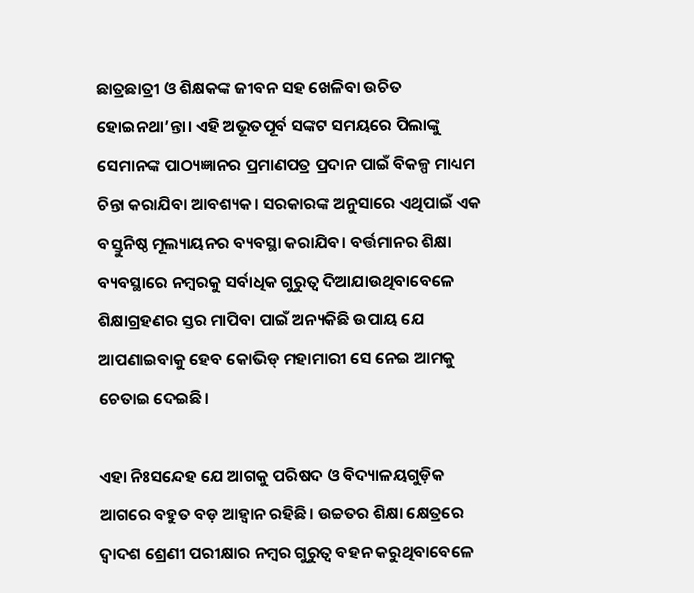ଛାତ୍ରଛାତ୍ରୀ ଓ ଶିକ୍ଷକଙ୍କ ଜୀବନ ସହ ଖେଳିବା ଉଚିତ ହୋଇନଥା’ନ୍ତା। ଏହି ଅଭୂତପୂର୍ବ ସଙ୍କଟ ସମୟରେ ପିଲାଙ୍କୁ ସେମାନଙ୍କ ପାଠ୍ୟଜ୍ଞାନର ପ୍ରମାଣପତ୍ର ପ୍ରଦାନ ପାଇଁ ବିକଳ୍ପ ମାଧ୍ୟମ ଚିନ୍ତା କରାଯିବା ଆବଶ୍ୟକ। ସରକାରଙ୍କ ଅନୁସାରେ ଏଥିପାଇଁ ଏକ ବସ୍ତୁନିଷ୍ଠ ମୂଲ୍ୟାୟନର ବ୍ୟବସ୍ଥା କରାଯିବ। ବର୍ତ୍ତମାନର ଶିକ୍ଷା ବ୍ୟବସ୍ଥାରେ ନମ୍ବରକୁ ସର୍ବାଧିକ ଗୁରୁତ୍ବ ଦିଆଯାଉଥିବାବେଳେ ଶିକ୍ଷାଗ୍ରହଣର ସ୍ତର ମାପିବା ପାଇଁ ଅନ୍ୟକିଛି ଉପାୟ ଯେ ଆପଣାଇବାକୁ ହେବ କୋଭିଡ୍‌ ମହାମାରୀ ସେ ନେଇ ଆମକୁ ଚେତାଇ ଦେଇଛି।

ଏହା ନିଃସନ୍ଦେହ ଯେ ଆଗକୁ ପରିଷଦ ଓ ବିଦ୍ୟାଳୟଗୁଡ଼ିକ ଆଗରେ ବହୁତ ବଡ଼ ଆହ୍ବାନ ରହିଛି। ଉଚ୍ଚତର ଶିକ୍ଷା କ୍ଷେତ୍ରରେ ଦ୍ବାଦଶ ଶ୍ରେଣୀ ପରୀକ୍ଷାର ନମ୍ବର ଗୁରୁତ୍ବ ବହନ କରୁଥିବାବେଳେ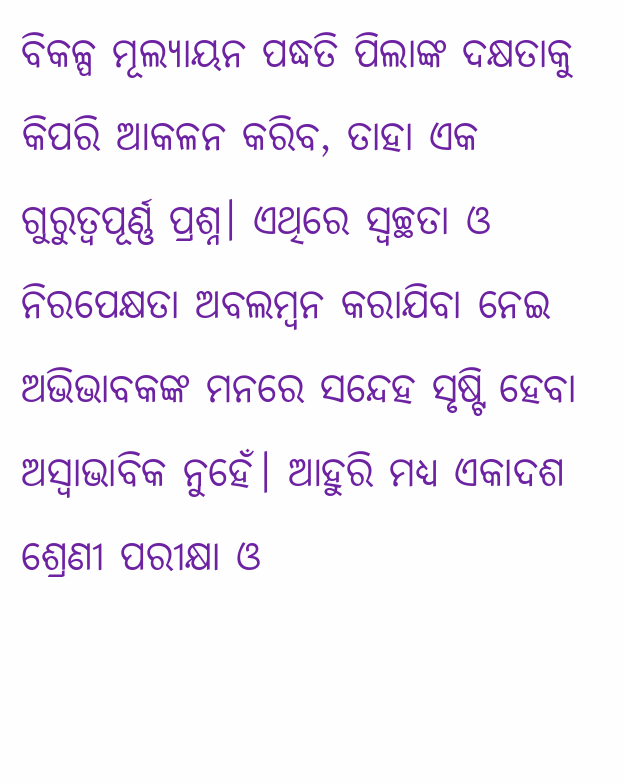ବିକଳ୍ପ ମୂଲ୍ୟାୟନ ପଦ୍ଧତି ପିଲାଙ୍କ ଦକ୍ଷତାକୁ କିପରି ଆକଳନ କରିବ, ତାହା ଏକ ଗୁରୁତ୍ବପୂର୍ଣ୍ଣ ପ୍ରଶ୍ନ। ଏଥିରେ ସ୍ବଚ୍ଛତା ଓ ନିରପେକ୍ଷତା ଅବଲମ୍ବନ କରାଯିବା ନେଇ ଅଭିଭାବକଙ୍କ ମନରେ ସନ୍ଦେହ ସୃଷ୍ଟି ହେବା ଅସ୍ବାଭାବିକ ନୁହେଁ। ଆହୁରି ମଧ୍ୟ ଏକାଦଶ ଶ୍ରେଣୀ ପରୀକ୍ଷା ଓ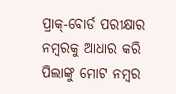ପ୍ରାକ୍‌-ବୋର୍ଡ ପରୀକ୍ଷାର ନମ୍ବରକୁ ଆଧାର କରି ପିଲାଙ୍କୁ ମୋଟ ନମ୍ବର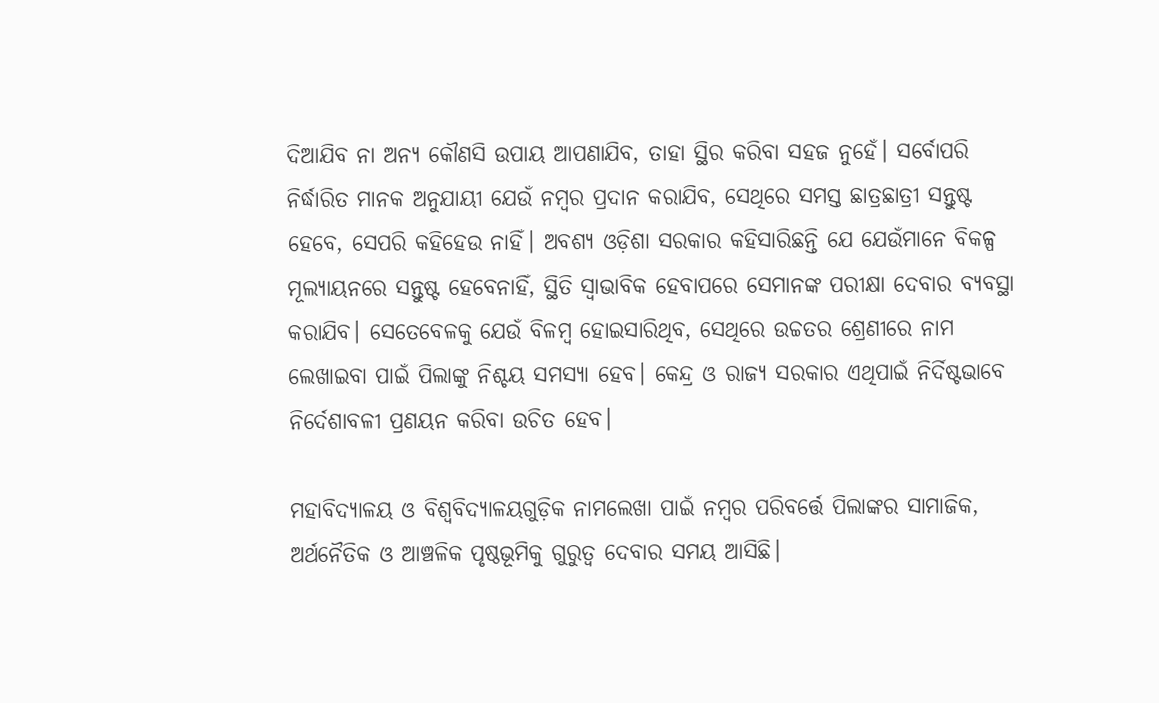ଦିଆଯିବ ନା ଅନ୍ୟ କୌଣସି ଉପାୟ ଆପଣାଯିବ, ତାହା ସ୍ଥିର କରିବା ସହଜ ନୁହେଁ। ସର୍ବୋପରି ନିର୍ଦ୍ଧାରିତ ମାନକ ଅନୁଯାୟୀ ଯେଉଁ ନମ୍ବର ପ୍ରଦାନ କରାଯିବ, ସେଥିରେ ସମସ୍ତ ଛାତ୍ରଛାତ୍ରୀ ସନ୍ତୁଷ୍ଟ ହେବେ, ସେପରି କହିହେଉ ନାହିଁ। ଅବଶ୍ୟ ଓଡ଼ିଶା ସରକାର କହିସାରିଛନ୍ତି ଯେ ଯେଉଁମାନେ ବିକଳ୍ପ ମୂଲ୍ୟାୟନରେ ସନ୍ତୁଷ୍ଟ ହେବେନାହିଁ, ସ୍ଥିତି ସ୍ବାଭାବିକ ହେବାପରେ ସେମାନଙ୍କ ପରୀକ୍ଷା ଦେବାର ବ୍ୟବସ୍ଥା କରାଯିବ। ସେତେବେଳକୁ ଯେଉଁ ବିଳମ୍ବ ହୋଇସାରିଥିବ, ସେଥିରେ ଉଚ୍ଚତର ଶ୍ରେଣୀରେ ନାମ ଲେଖାଇବା ପାଇଁ ପିଲାଙ୍କୁ ନିଶ୍ଚୟ ସମସ୍ୟା ହେବ। କେନ୍ଦ୍ର ଓ ରାଜ୍ୟ ସରକାର ଏଥିପାଇଁ ନିର୍ଦିଷ୍ଟଭାବେ ନିର୍ଦେଶାବଳୀ ପ୍ରଣୟନ କରିବା ଉଚିତ ହେବ।

ମହାବିଦ୍ୟାଳୟ ଓ ବିଶ୍ବବିଦ୍ୟାଳୟଗୁଡ଼ିକ ନାମଲେଖା ପାଇଁ ନମ୍ବର ପରିବର୍ତ୍ତେ ପିଲାଙ୍କର ସାମାଜିକ, ଅର୍ଥନୈତିକ ଓ ଆଞ୍ଚଳିକ ପୃଷ୍ଠଭୂମିକୁ ଗୁରୁତ୍ବ ଦେବାର ସମୟ ଆସିଛି।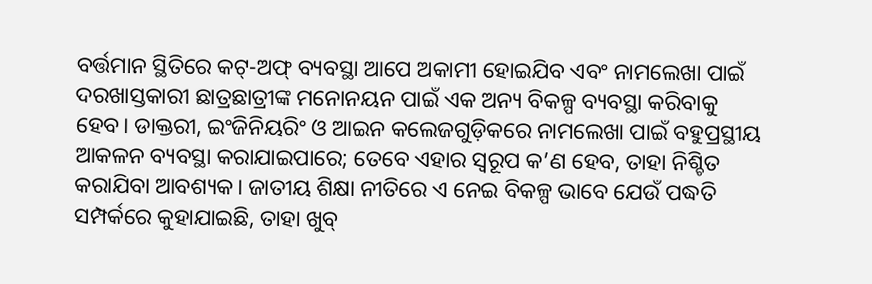ବର୍ତ୍ତମାନ ସ୍ଥିତିରେ କଟ୍‌-ଅଫ୍ ବ୍ୟବସ୍ଥା ଆପେ ଅକାମୀ ହୋଇଯିବ ଏବଂ ନାମଲେଖା ପାଇଁ ଦରଖାସ୍ତକାରୀ ଛାତ୍ରଛାତ୍ରୀଙ୍କ ମନୋନୟନ ପାଇଁ ଏକ ଅନ୍ୟ ବିକଳ୍ପ ବ୍ୟବସ୍ଥା କରିବାକୁ ହେବ। ଡାକ୍ତରୀ, ଇଂଜିନିୟରିଂ ଓ ଆଇନ କଲେଜଗୁଡ଼ିକରେ ନାମଲେଖା ପାଇଁ ବହୁପ୍ରସ୍ଥୀୟ ଆକଳନ ବ୍ୟବସ୍ଥା କରାଯାଇପାରେ; ତେବେ ଏହାର ସ୍ବରୂପ କ’ଣ ହେବ, ତାହା ନିଶ୍ଚିତ କରାଯିବା ଆବଶ୍ୟକ। ଜାତୀୟ ଶିକ୍ଷା ନୀତିରେ ଏ ନେଇ ବିକଳ୍ପ ଭାବେ ଯେଉଁ ପଦ୍ଧତି ସମ୍ପର୍କରେ କୁହାଯାଇଛି, ତାହା ଖୁବ୍‌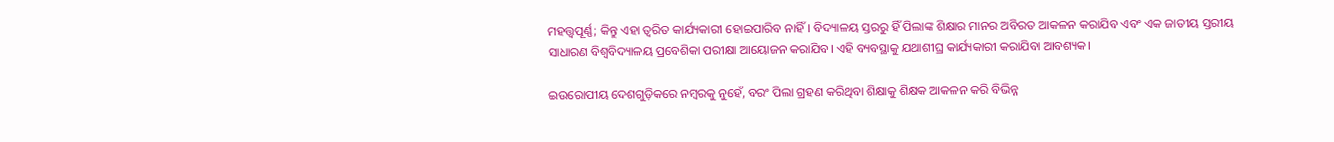ମହତ୍ତ୍ବପୂର୍ଣ୍ଣ; କିନ୍ତୁ ଏହା ତ୍ବରିତ କାର୍ଯ୍ୟକାରୀ ହୋଇପାରିବ ନାହିଁ। ବିଦ୍ୟାଳୟ ସ୍ତରରୁ ହିଁ ପିଲାଙ୍କ ଶିକ୍ଷାର ମାନର ଅବିରତ ଆକଳନ କରାଯିବ ଏବଂ ଏକ ଜାତୀୟ ସ୍ତରୀୟ ସାଧାରଣ ବିଶ୍ବବିଦ୍ୟାଳୟ ପ୍ରବେଶିକା ପରୀକ୍ଷା ଆୟୋଜନ କରାଯିବ। ଏହି ବ୍ୟବସ୍ଥାକୁ ଯଥାଶୀଘ୍ର କାର୍ଯ୍ୟକାରୀ କରାଯିବା ଆବଶ୍ୟକ।

ଇଉରୋପୀୟ ଦେଶଗୁଡ଼ିକରେ ନମ୍ବରକୁ ନୁହେଁ, ବରଂ ପିଲା ଗ୍ରହଣ କରିଥିବା ଶିକ୍ଷାକୁ ଶିକ୍ଷକ ଆକଳନ କରି ବିଭିନ୍ନ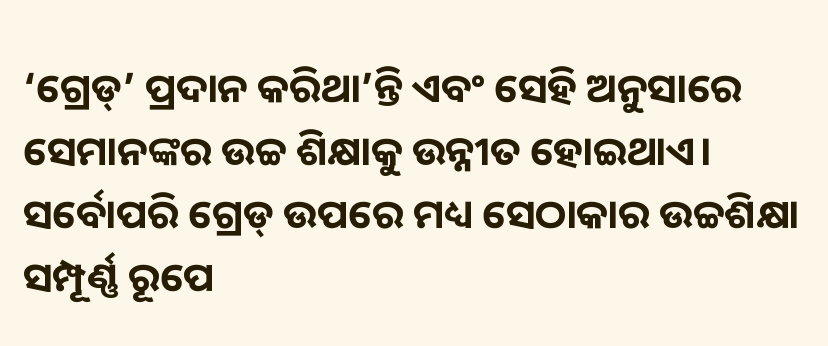‘ଗ୍ରେଡ୍‌’ ପ୍ରଦାନ କରିଥା’ନ୍ତି ଏବଂ ସେହି ଅନୁସାରେ ସେମାନଙ୍କର ଉଚ୍ଚ ଶିକ୍ଷାକୁ ଉନ୍ନୀତ ହୋଇଥାଏ। ସର୍ବୋପରି ଗ୍ରେଡ୍‌ ଉପରେ ମଧ୍ୟ ସେଠାକାର ଉଚ୍ଚଶିକ୍ଷା ସମ୍ପୂର୍ଣ୍ଣ ରୂପେ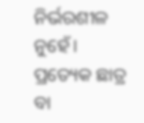ନିର୍ଭରଶୀଳ ନୁହେଁ। ପ୍ରତ୍ୟେକ ଛାତ୍ର ବା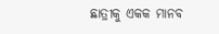ଛାତ୍ରୀକୁ ଏକକ ମାନବ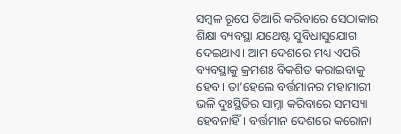ସମ୍ବଳ ରୂପେ ତିଆରି କରିବାରେ ସେଠାକାର ଶିକ୍ଷା ବ୍ୟବସ୍ଥା ଯଥେଷ୍ଟ ସୁବିଧାସୁଯୋଗ ଦେଇଥାଏ। ଆମ ଦେଶରେ ମଧ୍ୟ ଏପରି ବ୍ୟବସ୍ଥାକୁ କ୍ରମଶଃ ବିକଶିତ କରାଇବାକୁ ହେବ। ତା’ହେଲେ ବର୍ତ୍ତମାନର ମହାମାରୀ ଭଳି ଦୁଃସ୍ଥିତିର ସାମ୍ନା କରିବାରେ ସମସ୍ୟା ହେବନାହିଁ। ବର୍ତ୍ତମାନ ଦେଶରେ କରୋନା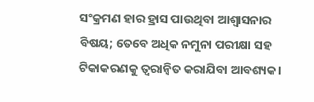ସଂକ୍ରମଣ ହାର ହ୍ରାସ ପାଉଥିବା ଆଶ୍ବାସନାର ବିଷୟ; ତେବେ ଅଧିକ ନମୁନା ପରୀକ୍ଷା ସହ ଟିକାକରଣକୁ ତ୍ବରାନ୍ବିତ କରାଯିବା ଆବଶ୍ୟକ।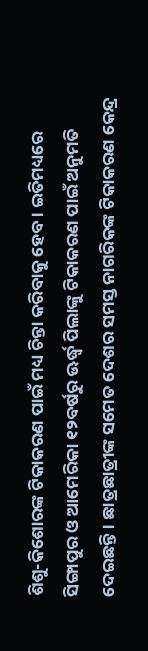ଶିଶୁ-କିଶୋରଙ୍କ ଟିକାକରଣ ପାଇଁ ମଧ୍ୟ ଚିନ୍ତା କରିବାକୁ ହେବ। ଇତିମଧ୍ୟରେ ସିଙ୍ଗାପୁର ଓ ଆମେରିକା ୧୨ବର୍ଷରୁ ଊର୍ଦ୍ଧ୍ବ ପିଲାଙ୍କୁ ଟିକାକରଣ ପାଇଁ ଅନୁମତି ଦେଇଛନ୍ତି। ଛାତ୍ରଛାତ୍ରୀଙ୍କ ସମେତ ଦେଶର ସମସ୍ତ ନାଗରିକଙ୍କ ଟିକାକରଣ କେନ୍ଦ୍ର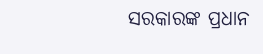ସରକାରଙ୍କ ପ୍ରଧାନ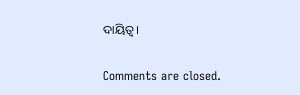ଦାୟିତ୍ବ।

Comments are closed.